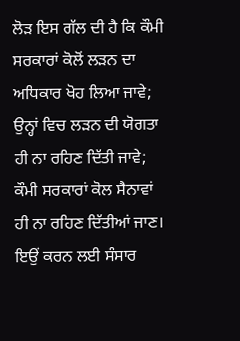ਲੋੜ ਇਸ ਗੱਲ ਦੀ ਹੈ ਕਿ ਕੌਮੀ ਸਰਕਾਰਾਂ ਕੋਲੋਂ ਲੜਨ ਦਾ ਅਧਿਕਾਰ ਖੋਹ ਲਿਆ ਜਾਵੇ; ਉਨ੍ਹਾਂ ਵਿਚ ਲੜਨ ਦੀ ਯੋਗਤਾ ਹੀ ਨਾ ਰਹਿਣ ਦਿੱਤੀ ਜਾਵੇ; ਕੌਮੀ ਸਰਕਾਰਾਂ ਕੋਲ ਸੈਨਾਵਾਂ ਹੀ ਨਾ ਰਹਿਣ ਦਿੱਤੀਆਂ ਜਾਣ। ਇਉਂ ਕਰਨ ਲਈ ਸੰਸਾਰ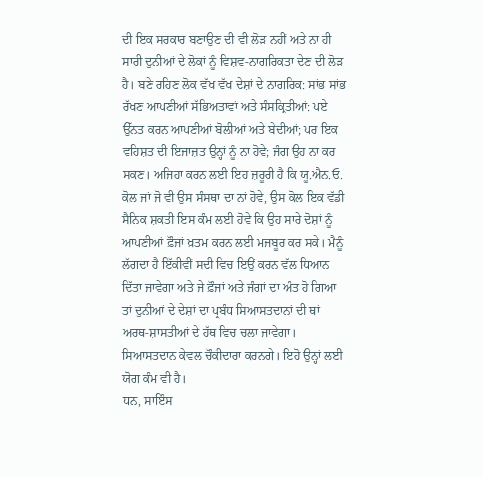ਦੀ ਇਕ ਸਰਕਾਰ ਬਣਾਉਣ ਦੀ ਵੀ ਲੋੜ ਨਹੀਂ ਅਤੇ ਨਾ ਹੀ ਸਾਰੀ ਦੁਨੀਆਂ ਦੇ ਲੋਕਾਂ ਨੂੰ ਵਿਸ਼ਵ-ਨਾਗਰਿਕਤਾ ਦੇਣ ਦੀ ਲੋੜ ਹੈ। ਬਣੇ ਰਹਿਣ ਲੋਕ ਵੱਖ ਵੱਖ ਦੇਸ਼ਾਂ ਦੇ ਨਾਗਰਿਕ: ਸਾਂਭ ਸਾਂਭ ਰੱਖਣ ਆਪਣੀਆਂ ਸੱਭਿਅਤਾਵਾਂ ਅਤੇ ਸੰਸਕ੍ਰਿਤੀਆਂ: ਪਏ ਉੱਨਤ ਕਰਨ ਆਪਣੀਆਂ ਬੋਲੀਆਂ ਅਤੇ ਬੇਦੀਆਂ; ਪਰ ਇਕ ਵਹਿਸ਼ਤ ਦੀ ਇਜਾਜ਼ਤ ਉਨ੍ਹਾਂ ਨੂੰ ਨਾ ਹੋਵੇ; ਜੰਗ ਉਹ ਨਾ ਕਰ ਸਕਣ। ਅਜਿਹਾ ਕਰਨ ਲਈ ਇਹ ਜ਼ਰੂਰੀ ਹੈ ਕਿ ਯੂ.ਐਨ.ਓ. ਕੋਲ ਜਾਂ ਜੋ ਵੀ ਉਸ ਸੰਸਥਾ ਦਾ ਨਾਂ ਹੋਵੇ, ਉਸ ਕੋਲ ਇਕ ਵੱਡੀ ਸੈਨਿਕ ਸ਼ਕਤੀ ਇਸ ਕੰਮ ਲਈ ਹੋਵੇ ਕਿ ਉਹ ਸਾਰੇ ਦੋਸ਼ਾਂ ਨੂੰ ਆਪਣੀਆਂ ਫ਼ੌਜਾਂ ਖ਼ਤਮ ਕਰਨ ਲਈ ਮਜਬੂਰ ਕਰ ਸਕੇ। ਮੈਨੂੰ ਲੱਗਦਾ ਹੈ ਇੱਕੀਵੀਂ ਸਦੀ ਵਿਚ ਇਉਂ ਕਰਨ ਵੱਲ ਧਿਆਨ ਦਿੱਤਾ ਜਾਵੇਗਾ ਅਤੇ ਜੇ ਫ਼ੌਜਾਂ ਅਤੇ ਜੰਗਾਂ ਦਾ ਅੰਤ ਹੋ ਗਿਆ ਤਾਂ ਦੁਨੀਆਂ ਦੇ ਦੇਸ਼ਾਂ ਦਾ ਪ੍ਰਬੰਧ ਸਿਆਸਤਦਾਨਾਂ ਦੀ ਥਾਂ ਅਰਥ-ਸ਼ਾਸਤੀਆਂ ਦੇ ਹੱਥ ਵਿਚ ਚਲਾ ਜਾਵੇਗਾ। ਸਿਆਸਤਦਾਨ ਕੇਵਲ ਚੌਕੀਦਾਰਾ ਕਰਨਗੇ। ਇਹੋ ਉਨ੍ਹਾਂ ਲਈ ਯੋਗ ਕੰਮ ਵੀ ਹੈ।
ਧਨ, ਸਾਇੰਸ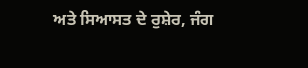ਅਤੇ ਸਿਆਸਤ ਦੇ ਰੁਸ਼ੇਰ, ਜੰਗ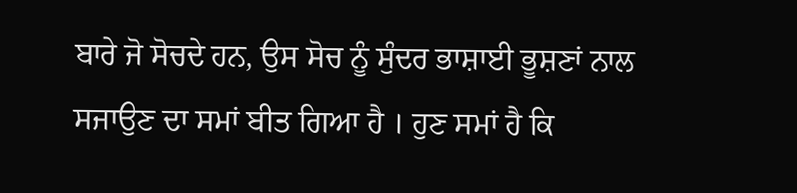ਬਾਰੇ ਜੋ ਸੋਚਦੇ ਹਨ, ਉਸ ਸੋਚ ਨੂੰ ਸੁੰਦਰ ਭਾਸ਼ਾਈ ਭੂਸ਼ਣਾਂ ਨਾਲ ਸਜਾਉਣ ਦਾ ਸਮਾਂ ਬੀਤ ਗਿਆ ਹੈ । ਹੁਣ ਸਮਾਂ ਹੈ ਕਿ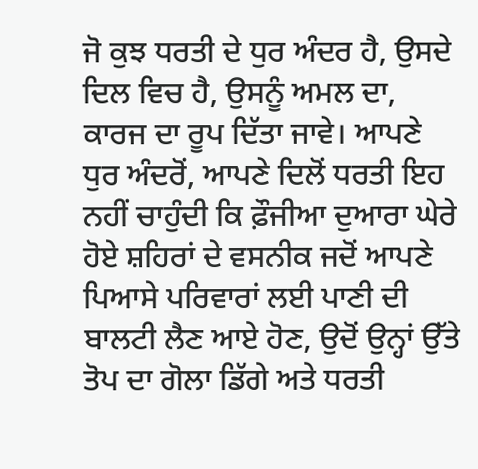ਜੋ ਕੁਝ ਧਰਤੀ ਦੇ ਧੁਰ ਅੰਦਰ ਹੈ, ਉਸਦੇ ਦਿਲ ਵਿਚ ਹੈ, ਉਸਨੂੰ ਅਮਲ ਦਾ, ਕਾਰਜ ਦਾ ਰੂਪ ਦਿੱਤਾ ਜਾਵੇ। ਆਪਣੇ ਧੁਰ ਅੰਦਰੋਂ, ਆਪਣੇ ਦਿਲੋਂ ਧਰਤੀ ਇਹ ਨਹੀਂ ਚਾਹੁੰਦੀ ਕਿ ਫ਼ੌਜੀਆ ਦੁਆਰਾ ਘੇਰੇ ਹੋਏ ਸ਼ਹਿਰਾਂ ਦੇ ਵਸਨੀਕ ਜਦੋਂ ਆਪਣੇ ਪਿਆਸੇ ਪਰਿਵਾਰਾਂ ਲਈ ਪਾਣੀ ਦੀ ਬਾਲਟੀ ਲੈਣ ਆਏ ਹੋਣ, ਉਦੋਂ ਉਨ੍ਹਾਂ ਉੱਤੇ ਤੋਪ ਦਾ ਗੋਲਾ ਡਿੱਗੇ ਅਤੇ ਧਰਤੀ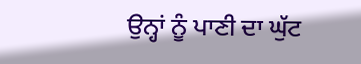ਉਨ੍ਹਾਂ ਨੂੰ ਪਾਣੀ ਦਾ ਘੁੱਟ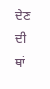ਦੇਣ ਦੀ ਥਾਂ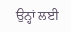ਉਨ੍ਹਾਂ ਲਈ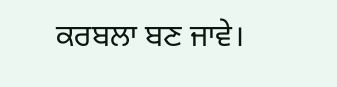ਕਰਬਲਾ ਬਣ ਜਾਵੇ।